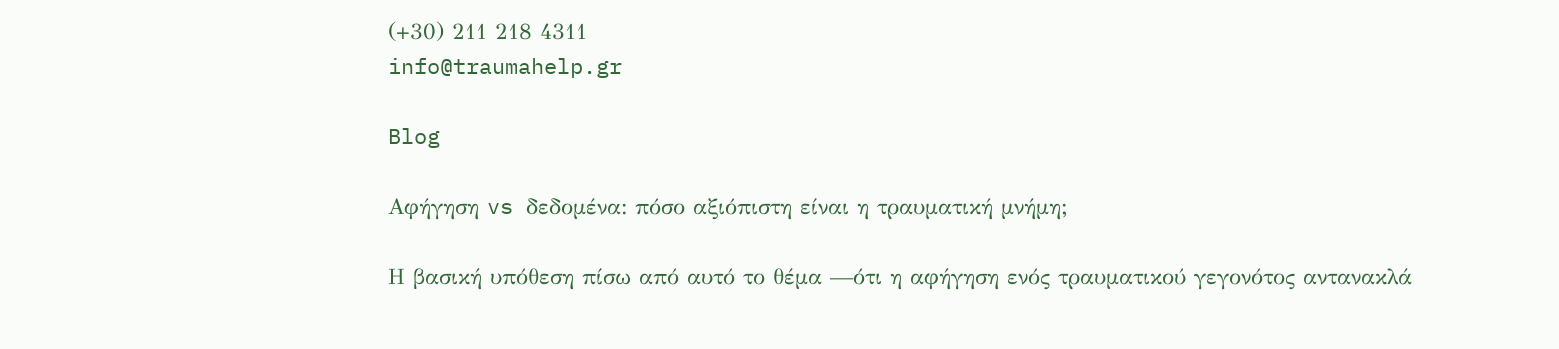(+30) 211 218 4311
info@traumahelp.gr

Blog

Αφήγηση vs δεδομένα: πόσο αξιόπιστη είναι η τραυματική μνήμη;

Η βασική υπόθεση πίσω από αυτό το θέμα —ότι η αφήγηση ενός τραυματικού γεγονότος αντανακλά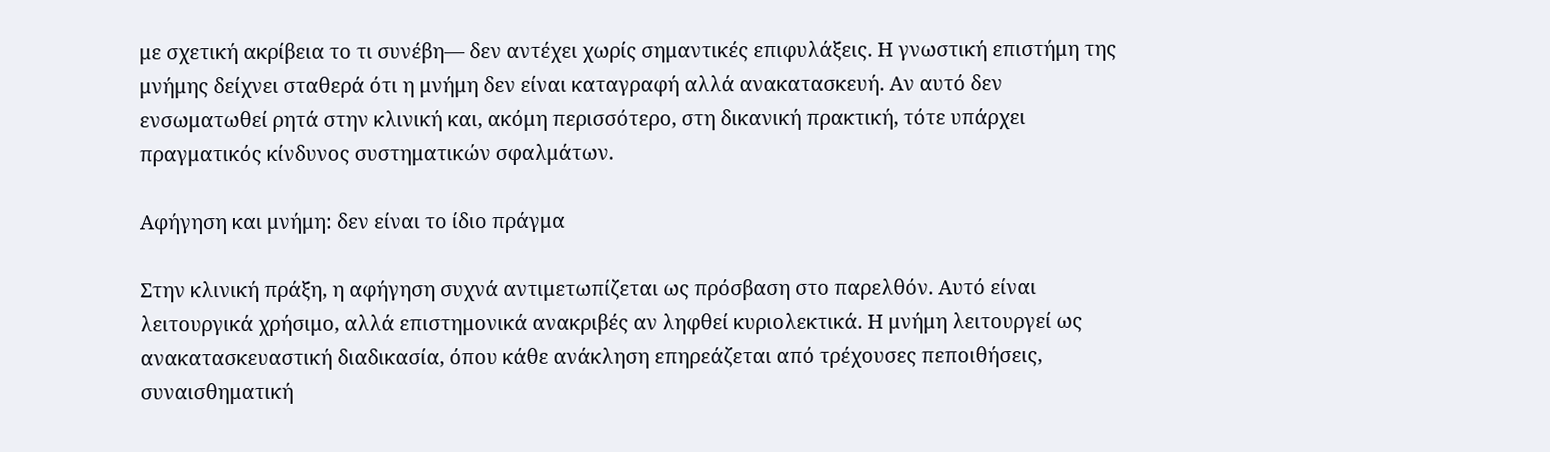με σχετική ακρίβεια το τι συνέβη— δεν αντέχει χωρίς σημαντικές επιφυλάξεις. Η γνωστική επιστήμη της μνήμης δείχνει σταθερά ότι η μνήμη δεν είναι καταγραφή αλλά ανακατασκευή. Αν αυτό δεν ενσωματωθεί ρητά στην κλινική και, ακόμη περισσότερο, στη δικανική πρακτική, τότε υπάρχει πραγματικός κίνδυνος συστηματικών σφαλμάτων.

Αφήγηση και μνήμη: δεν είναι το ίδιο πράγμα

Στην κλινική πράξη, η αφήγηση συχνά αντιμετωπίζεται ως πρόσβαση στο παρελθόν. Αυτό είναι λειτουργικά χρήσιμο, αλλά επιστημονικά ανακριβές αν ληφθεί κυριολεκτικά. Η μνήμη λειτουργεί ως ανακατασκευαστική διαδικασία, όπου κάθε ανάκληση επηρεάζεται από τρέχουσες πεποιθήσεις, συναισθηματική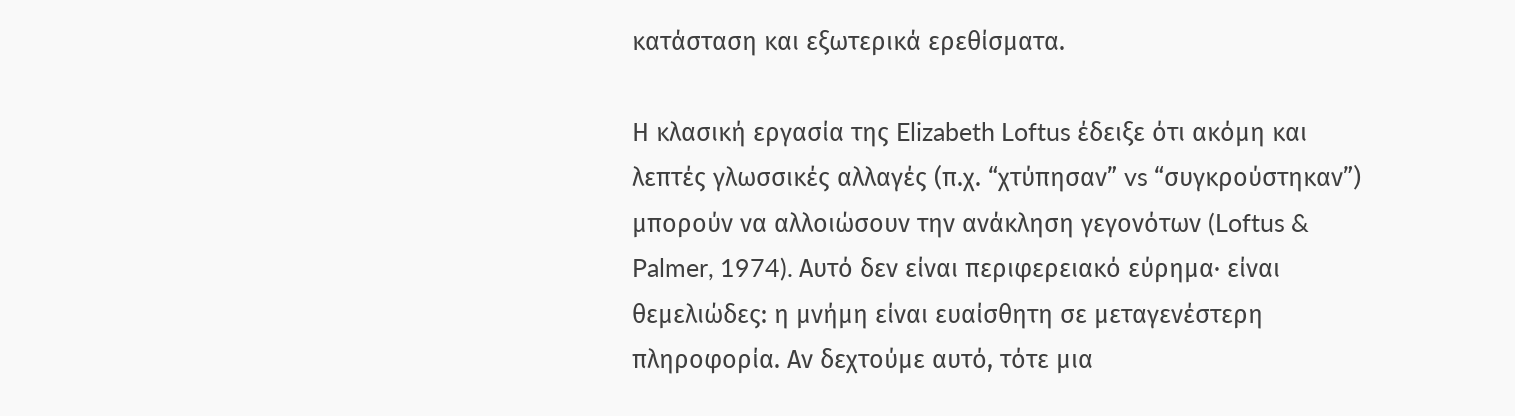κατάσταση και εξωτερικά ερεθίσματα.

Η κλασική εργασία της Elizabeth Loftus έδειξε ότι ακόμη και λεπτές γλωσσικές αλλαγές (π.χ. “χτύπησαν” vs “συγκρούστηκαν”) μπορούν να αλλοιώσουν την ανάκληση γεγονότων (Loftus & Palmer, 1974). Αυτό δεν είναι περιφερειακό εύρημα· είναι θεμελιώδες: η μνήμη είναι ευαίσθητη σε μεταγενέστερη πληροφορία. Αν δεχτούμε αυτό, τότε μια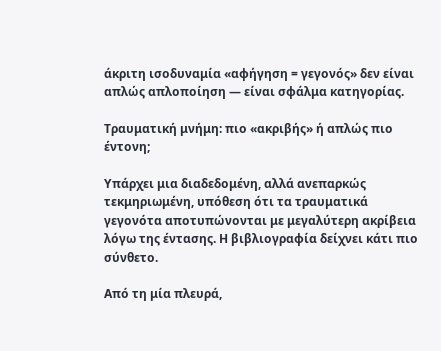άκριτη ισοδυναμία «αφήγηση = γεγονός» δεν είναι απλώς απλοποίηση — είναι σφάλμα κατηγορίας.

Τραυματική μνήμη: πιο «ακριβής» ή απλώς πιο έντονη;

Υπάρχει μια διαδεδομένη, αλλά ανεπαρκώς τεκμηριωμένη, υπόθεση ότι τα τραυματικά γεγονότα αποτυπώνονται με μεγαλύτερη ακρίβεια λόγω της έντασης. Η βιβλιογραφία δείχνει κάτι πιο σύνθετο.

Από τη μία πλευρά,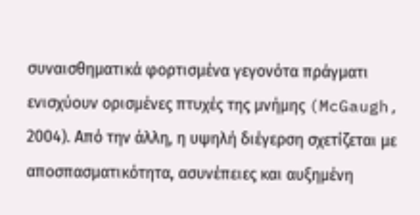συναισθηματικά φορτισμένα γεγονότα πράγματι ενισχύουν ορισμένες πτυχές της μνήμης (McGaugh, 2004). Από την άλλη, η υψηλή διέγερση σχετίζεται με αποσπασματικότητα, ασυνέπειες και αυξημένη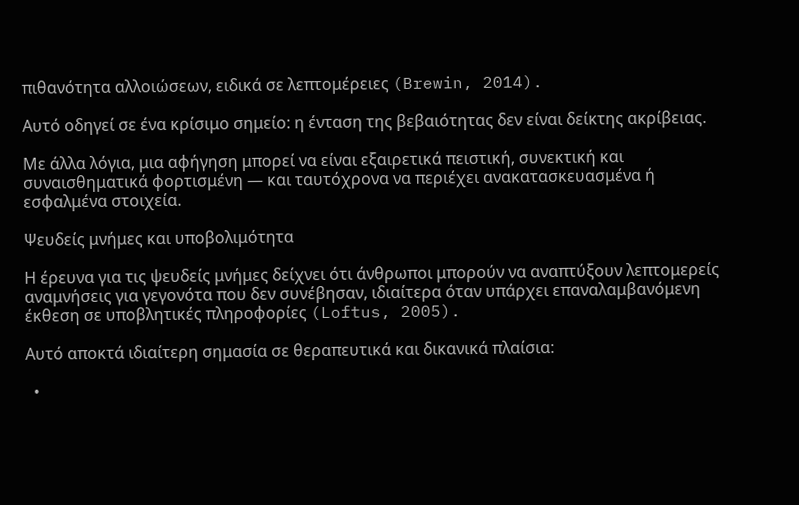πιθανότητα αλλοιώσεων, ειδικά σε λεπτομέρειες (Brewin, 2014).

Αυτό οδηγεί σε ένα κρίσιμο σημείο: η ένταση της βεβαιότητας δεν είναι δείκτης ακρίβειας.

Με άλλα λόγια, μια αφήγηση μπορεί να είναι εξαιρετικά πειστική, συνεκτική και συναισθηματικά φορτισμένη — και ταυτόχρονα να περιέχει ανακατασκευασμένα ή εσφαλμένα στοιχεία.

Ψευδείς μνήμες και υποβολιμότητα

Η έρευνα για τις ψευδείς μνήμες δείχνει ότι άνθρωποι μπορούν να αναπτύξουν λεπτομερείς αναμνήσεις για γεγονότα που δεν συνέβησαν, ιδιαίτερα όταν υπάρχει επαναλαμβανόμενη έκθεση σε υποβλητικές πληροφορίες (Loftus, 2005).

Αυτό αποκτά ιδιαίτερη σημασία σε θεραπευτικά και δικανικά πλαίσια:

  •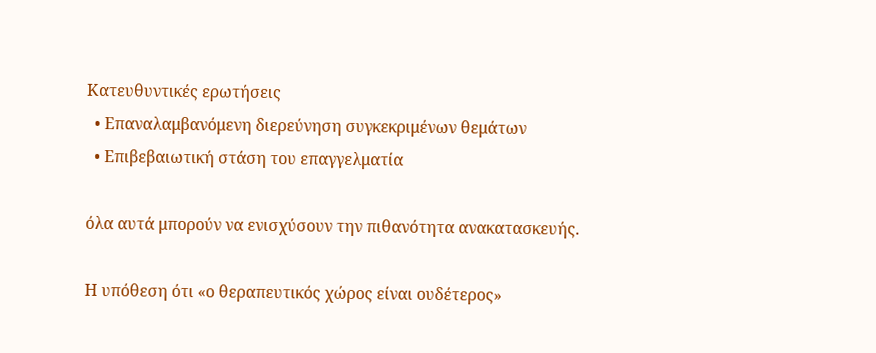Κατευθυντικές ερωτήσεις
  • Επαναλαμβανόμενη διερεύνηση συγκεκριμένων θεμάτων
  • Επιβεβαιωτική στάση του επαγγελματία

όλα αυτά μπορούν να ενισχύσουν την πιθανότητα ανακατασκευής.

Η υπόθεση ότι «ο θεραπευτικός χώρος είναι ουδέτερος»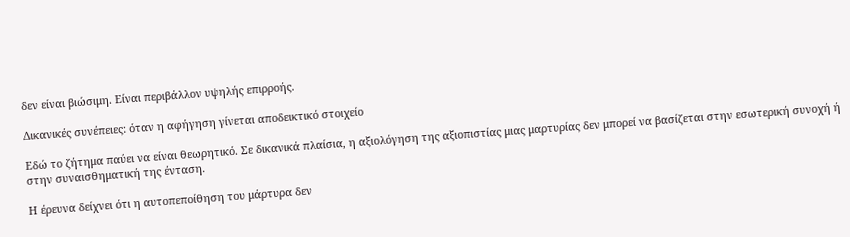δεν είναι βιώσιμη. Είναι περιβάλλον υψηλής επιρροής.

Δικανικές συνέπειες: όταν η αφήγηση γίνεται αποδεικτικό στοιχείο

Εδώ το ζήτημα παύει να είναι θεωρητικό. Σε δικανικά πλαίσια, η αξιολόγηση της αξιοπιστίας μιας μαρτυρίας δεν μπορεί να βασίζεται στην εσωτερική συνοχή ή στην συναισθηματική της ένταση.

Η έρευνα δείχνει ότι η αυτοπεποίθηση του μάρτυρα δεν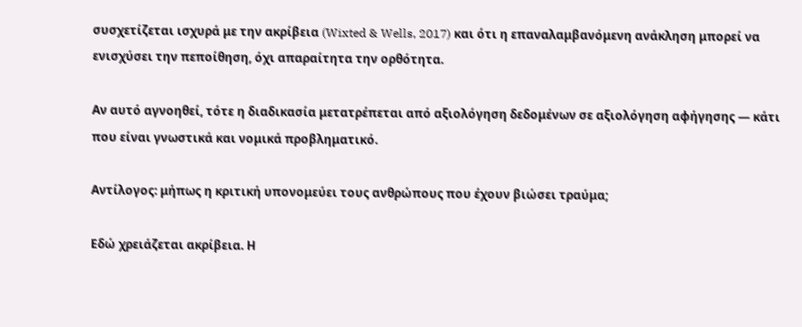συσχετίζεται ισχυρά με την ακρίβεια (Wixted & Wells, 2017) και ότι η επαναλαμβανόμενη ανάκληση μπορεί να ενισχύσει την πεποίθηση, όχι απαραίτητα την ορθότητα.

Αν αυτό αγνοηθεί, τότε η διαδικασία μετατρέπεται από αξιολόγηση δεδομένων σε αξιολόγηση αφήγησης — κάτι που είναι γνωστικά και νομικά προβληματικό.

Αντίλογος: μήπως η κριτική υπονομεύει τους ανθρώπους που έχουν βιώσει τραύμα;

Εδώ χρειάζεται ακρίβεια. Η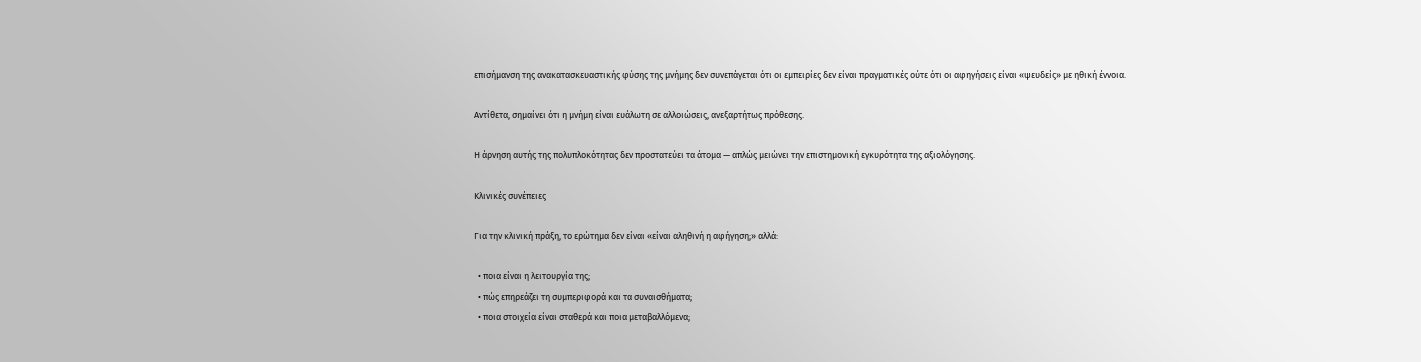επισήμανση της ανακατασκευαστικής φύσης της μνήμης δεν συνεπάγεται ότι οι εμπειρίες δεν είναι πραγματικές ούτε ότι οι αφηγήσεις είναι «ψευδείς» με ηθική έννοια.

Αντίθετα, σημαίνει ότι η μνήμη είναι ευάλωτη σε αλλοιώσεις, ανεξαρτήτως πρόθεσης.

Η άρνηση αυτής της πολυπλοκότητας δεν προστατεύει τα άτομα — απλώς μειώνει την επιστημονική εγκυρότητα της αξιολόγησης.

Κλινικές συνέπειες

Για την κλινική πράξη, το ερώτημα δεν είναι «είναι αληθινή η αφήγηση;» αλλά:

  • ποια είναι η λειτουργία της;
  • πώς επηρεάζει τη συμπεριφορά και τα συναισθήματα;
  • ποια στοιχεία είναι σταθερά και ποια μεταβαλλόμενα;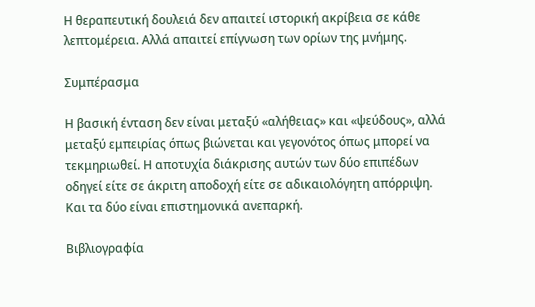Η θεραπευτική δουλειά δεν απαιτεί ιστορική ακρίβεια σε κάθε λεπτομέρεια. Αλλά απαιτεί επίγνωση των ορίων της μνήμης.

Συμπέρασμα

Η βασική ένταση δεν είναι μεταξύ «αλήθειας» και «ψεύδους», αλλά μεταξύ εμπειρίας όπως βιώνεται και γεγονότος όπως μπορεί να τεκμηριωθεί. Η αποτυχία διάκρισης αυτών των δύο επιπέδων οδηγεί είτε σε άκριτη αποδοχή είτε σε αδικαιολόγητη απόρριψη. Και τα δύο είναι επιστημονικά ανεπαρκή.

Βιβλιογραφία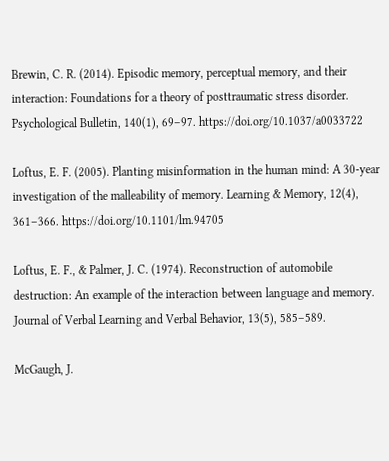Brewin, C. R. (2014). Episodic memory, perceptual memory, and their interaction: Foundations for a theory of posttraumatic stress disorder. Psychological Bulletin, 140(1), 69–97. https://doi.org/10.1037/a0033722

Loftus, E. F. (2005). Planting misinformation in the human mind: A 30-year investigation of the malleability of memory. Learning & Memory, 12(4), 361–366. https://doi.org/10.1101/lm.94705

Loftus, E. F., & Palmer, J. C. (1974). Reconstruction of automobile destruction: An example of the interaction between language and memory. Journal of Verbal Learning and Verbal Behavior, 13(5), 585–589.

McGaugh, J.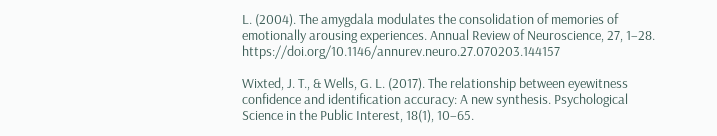L. (2004). The amygdala modulates the consolidation of memories of emotionally arousing experiences. Annual Review of Neuroscience, 27, 1–28. https://doi.org/10.1146/annurev.neuro.27.070203.144157

Wixted, J. T., & Wells, G. L. (2017). The relationship between eyewitness confidence and identification accuracy: A new synthesis. Psychological Science in the Public Interest, 18(1), 10–65.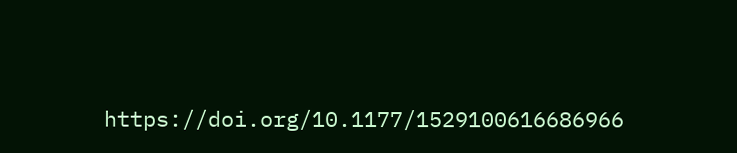https://doi.org/10.1177/1529100616686966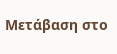Μετάβαση στο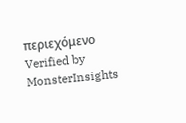περιεχόμενο
Verified by MonsterInsights